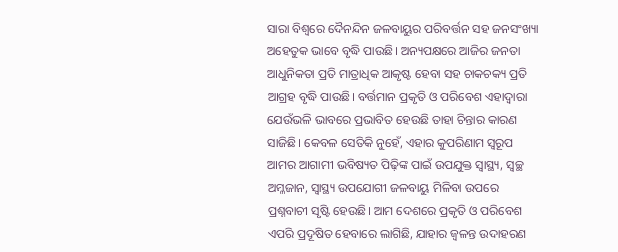ସାରା ବିଶ୍ୱରେ ଦୈନନ୍ଦିନ ଜଳବାୟୁର ପରିବର୍ତ୍ତନ ସହ ଜନସଂଖ୍ୟା ଅହେତୁକ ଭାବେ ବୃଦ୍ଧି ପାଉଛି। ଅନ୍ୟପକ୍ଷରେ ଆଜିର ଜନତା ଆଧୁନିକତା ପ୍ରତି ମାତ୍ରାଧିକ ଆକୃଷ୍ଟ ହେବା ସହ ଚାକଚକ୍ୟ ପ୍ରତି ଆଗ୍ରହ ବୃଦ୍ଧି ପାଉଛି। ବର୍ତ୍ତମାନ ପ୍ରକୃତି ଓ ପରିବେଶ ଏହାଦ୍ୱାରା ଯେଉଁଭଳି ଭାବରେ ପ୍ରଭାବିତ ହେଉଛି ତାହା ଚିନ୍ତାର କାରଣ ସାଜିଛି। କେବଳ ସେତିକି ନୁହେଁ, ଏହାର କୁପରିଣାମ ସ୍ବରୂପ ଆମର ଆଗାମୀ ଭବିଷ୍ୟତ ପିଢ଼ିଙ୍କ ପାଇଁ ଉପଯୁକ୍ତ ସ୍ବାସ୍ଥ୍ୟ, ସ୍ବଚ୍ଛ ଅମ୍ଳଜାନ, ସ୍ବାସ୍ଥ୍ୟ ଉପଯୋଗୀ ଜଳବାୟୁ ମିଳିବା ଉପରେ ପ୍ରଶ୍ନବାଚୀ ସୃଷ୍ଟି ହେଉଛି। ଆମ ଦେଶରେ ପ୍ରକୃତି ଓ ପରିବେଶ ଏପରି ପ୍ରଦୂଷିତ ହେବାରେ ଲାଗିଛି, ଯାହାର ଜ୍ୱଳନ୍ତ ଉଦାହରଣ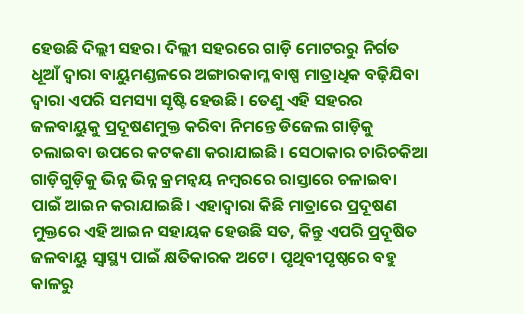ହେଉଛି ଦିଲ୍ଲୀ ସହର। ଦିଲ୍ଲୀ ସହରରେ ଗାଡ଼ି ମୋଟରରୁ ନିର୍ଗତ ଧୂଆଁ ଦ୍ୱାରା ବାୟୁମଣ୍ଡଳରେ ଅଙ୍ଗାରକାମ୍ଳ ବାଷ୍ପ ମାତ୍ରାଧିକ ବଢ଼ିଯିବା ଦ୍ୱାରା ଏପରି ସମସ୍ୟା ସୃଷ୍ଟି ହେଉଛି। ତେଣୁ ଏହି ସହରର ଜଳବାୟୁକୁ ପ୍ରଦୂଷଣମୁକ୍ତ କରିବା ନିମନ୍ତେ ଡିଜେଲ ଗାଡ଼ିକୁ ଚଲାଇବା ଉପରେ କଟକଣା କରାଯାଇଛି। ସେଠାକାର ଚାରିଚକିଆ ଗାଡ଼ିଗୁଡ଼ିକୁ ଭିନ୍ନ ଭିନ୍ନ କ୍ରମନ୍ବୟ ନମ୍ବରରେ ରାସ୍ତାରେ ଚଳାଇବା ପାଇଁ ଆଇନ କରାଯାଇଛି। ଏହାଦ୍ୱାରା କିଛି ମାତ୍ରାରେ ପ୍ରଦୂଷଣ ମୁକ୍ତରେ ଏହି ଆଇନ ସହାୟକ ହେଉଛି ସତ, କିନ୍ତୁ ଏପରି ପ୍ରଦୂଷିତ ଜଳବାୟୁ ସ୍ବାସ୍ଥ୍ୟ ପାଇଁ କ୍ଷତିକାରକ ଅଟେ। ପୃଥିବୀପୃଷ୍ଠରେ ବହୁ କାଳରୁ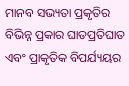ମାନବ ସଭ୍ୟତା ପ୍ରକୃତିର ବିଭିନ୍ନ ପ୍ରକାର ଘାତପ୍ରତିଘାତ ଏବଂ ପ୍ରାକୃତିକ ବିପର୍ଯ୍ୟୟର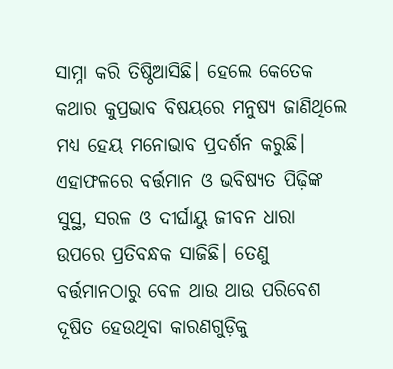ସାମ୍ନା କରି ତିଷ୍ଠିଆସିଛି। ହେଲେ କେତେକ କଥାର କୁପ୍ରଭାବ ବିଷୟରେ ମନୁଷ୍ୟ ଜାଣିଥିଲେ ମଧ୍ୟ ହେୟ ମନୋଭାବ ପ୍ରଦର୍ଶନ କରୁଛି। ଏହାଫଳରେ ବର୍ତ୍ତମାନ ଓ ଭବିଷ୍ୟତ ପିଢ଼ିଙ୍କ ସୁସ୍ଥ, ସରଳ ଓ ଦୀର୍ଘାୟୁ ଜୀବନ ଧାରା ଉପରେ ପ୍ରତିବନ୍ଧକ ସାଜିଛି। ତେଣୁ ବର୍ତ୍ତମାନଠାରୁ ବେଳ ଥାଉ ଥାଉ ପରିବେଶ ଦୂଷିତ ହେଉଥିବା କାରଣଗୁଡ଼ିକୁ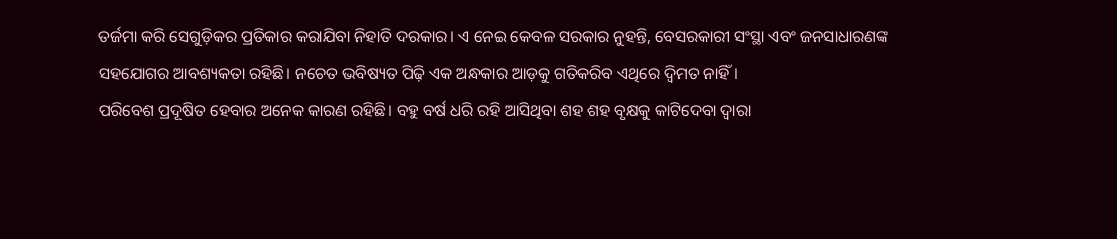ତର୍ଜମା କରି ସେଗୁଡ଼ିକର ପ୍ରତିକାର କରାଯିବା ନିହାତି ଦରକାର। ଏ ନେଇ କେବଳ ସରକାର ନୁହନ୍ତି, ବେସରକାରୀ ସଂସ୍ଥା ଏବଂ ଜନସାଧାରଣଙ୍କ ସହଯୋଗର ଆବଶ୍ୟକତା ରହିଛି। ନଚେତ ଭବିଷ୍ୟତ ପିଢ଼ି ଏକ ଅନ୍ଧକାର ଆଡ଼କୁ ଗତିକରିବ ଏଥିରେ ଦ୍ବିମତ ନାହିଁ।
ପରିବେଶ ପ୍ରଦୂଷିତ ହେବାର ଅନେକ କାରଣ ରହିଛି। ବହୁ ବର୍ଷ ଧରି ରହି ଆସିଥିବା ଶହ ଶହ ବୃକ୍ଷକୁ କାଟିଦେବା ଦ୍ୱାରା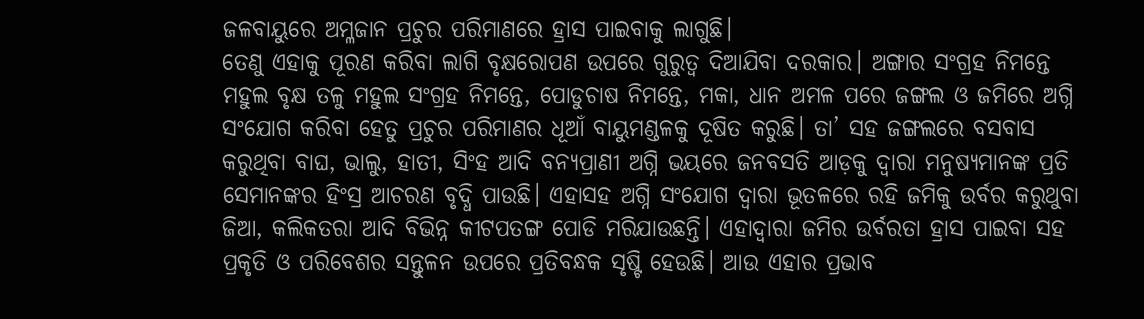ଜଳବାୟୁରେ ଅମ୍ଳଜାନ ପ୍ରଚୁର ପରିମାଣରେ ହ୍ରାସ ପାଇବାକୁ ଲାଗୁଛି।
ତେଣୁ ଏହାକୁ ପୂରଣ କରିବା ଲାଗି ବୃକ୍ଷରୋପଣ ଉପରେ ଗୁରୁତ୍ୱ ଦିଆଯିବା ଦରକାର। ଅଙ୍ଗାର ସଂଗ୍ରହ ନିମନ୍ତେ ମହୁଲ ବୃକ୍ଷ ତଳୁ ମହୁଲ ସଂଗ୍ରହ ନିମନ୍ତେ, ପୋଡୁଚାଷ ନିମନ୍ତେ, ମକା, ଧାନ ଅମଳ ପରେ ଜଙ୍ଗଲ ଓ ଜମିରେ ଅଗ୍ନି ସଂଯୋଗ କରିବା ହେତୁ ପ୍ରଚୁର ପରିମାଣର ଧୂଆଁ ବାୟୁମଣ୍ଡଳକୁ ଦୂଷିତ କରୁଛି। ତା’ ସହ ଜଙ୍ଗଲରେ ବସବାସ କରୁଥିବା ବାଘ, ଭାଲୁ, ହାତୀ, ସିଂହ ଆଦି ବନ୍ୟପ୍ରାଣୀ ଅଗ୍ନି ଭୟରେ ଜନବସତି ଆଡ଼କୁ ଦ୍ୱାରା ମନୁଷ୍ୟମାନଙ୍କ ପ୍ରତି ସେମାନଙ୍କର ହିଂସ୍ର ଆଚରଣ ବୃଦ୍ଧି ପାଉଛି। ଏହାସହ ଅଗ୍ନି ସଂଯୋଗ ଦ୍ୱାରା ଭୂତଳରେ ରହି ଜମିକୁ ଉର୍ବର କରୁଥୁବା ଜିଆ, କଲିକତରା ଆଦି ବିଭିନ୍ନ କୀଟପତଙ୍ଗ ପୋଡି ମରିଯାଉଛନ୍ତି। ଏହାଦ୍ୱାରା ଜମିର ଉର୍ବରତା ହ୍ରାସ ପାଇବା ସହ ପ୍ରକୃତି ଓ ପରିବେଶର ସନ୍ତୁଳନ ଉପରେ ପ୍ରତିବନ୍ଧକ ସୃଷ୍ଟି ହେଉଛି। ଆଉ ଏହାର ପ୍ରଭାବ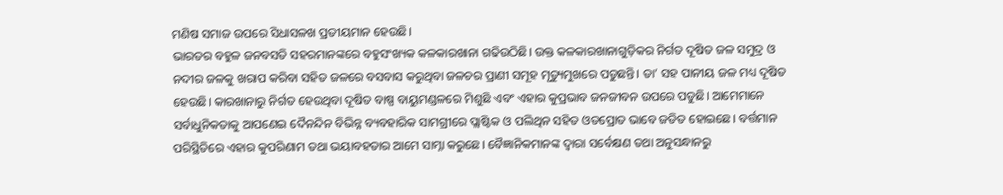ମଣିଷ ସମାଜ ଉପରେ ସିଧାସଳଖ ପ୍ରତୀୟମାନ ହେଉଛି।
ଭାରତର ବହୁଳ ଜନବସତି ସହରମାନଙ୍କରେ ବହୁସଂଖ୍ୟକ କଳକାରଖାନା ଗଢିଉଠିଛି। ଉକ୍ତ କଳକାରଖାନାଗୁଡ଼ିକର ନିର୍ଗତ ଦୂଷିତ ଜଳ ସମୁଦ୍ର ଓ ନଦୀର ଜଳକୁ ଖରାପ କରିବା ସହିତ ଜଳରେ ବସବାସ କରୁଥିବା ଜଳଚର ପ୍ରାଣୀ ସମୂହ ମୃତ୍ୟୁମୁଖରେ ପଡୁଛନ୍ତି। ତା’ ସହ ପାନୀୟ ଜଳ ମଧ୍ୟ ଦୂଷିତ ହେଉଛି। କାରଖାନାରୁ ନିର୍ଗତ ହେଉଥିବା ଦୂଷିତ ବାଷ୍ପ ବାୟୁମଣ୍ଡଳରେ ମିଶୁଛି ଏବଂ ଏହାର କୁପ୍ରଭାବ ଜନଜୀବନ ଉପରେ ପଡୁଛି। ଆମେମାନେ ସର୍ବାଧୁନିକତାକୁ ଆପଣେଇ ଦୈନନ୍ଦିନ ବିଭିନ୍ନ ବ୍ୟବହାରିକ ସାମଗ୍ରୀରେ ପ୍ଲାଷ୍ଟିକ ଓ ପଲିଥିନ ସହିତ ଓତପ୍ରୋତ ଭାବେ ଜଡିତ ହୋଇଛେ। ବର୍ତ୍ତମାନ ପରିସ୍ଥିତିରେ ଏହାର କୁପରିଣାମ ତଥା ଭୟାବହତାର ଆମେ ସାମ୍ନା କରୁଛେ। ବୈଜ୍ଞାନିକମାନଙ୍କ ଦ୍ୱାରା ସର୍ବେକ୍ଷଣ ତଥା ଅନୁସନ୍ଧାନରୁ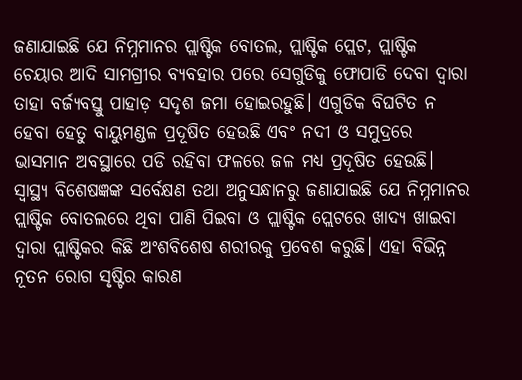ଜଣାଯାଇଛି ଯେ ନିମ୍ନମାନର ପ୍ଲାଷ୍ଟିକ ବୋତଲ, ପ୍ଲାଷ୍ଟିକ ପ୍ଲେଟ, ପ୍ଲାଷ୍ଟିକ ଚେୟାର ଆଦି ସାମଗ୍ରୀର ବ୍ୟବହାର ପରେ ସେଗୁଡିକୁ ଫୋପାଡି ଦେବା ଦ୍ୱାରା ତାହା ବର୍ଜ୍ୟବସ୍ତୁ ପାହାଡ଼ ସଦୃଶ ଜମା ହୋଇରହୁଛି। ଏଗୁଡିକ ବିଘଟିତ ନ ହେବା ହେତୁ ବାୟୁମଣ୍ଡଳ ପ୍ରଦୂଷିତ ହେଉଛି ଏବଂ ନଦୀ ଓ ସମୁଦ୍ରରେ ଭାସମାନ ଅବସ୍ଥାରେ ପଡି ରହିବା ଫଳରେ ଜଳ ମଧ୍ୟ ପ୍ରଦୂଷିତ ହେଉଛି। ସ୍ବାସ୍ଥ୍ୟ ବିଶେଷଜ୍ଞଙ୍କ ସର୍ବେକ୍ଷଣ ତଥା ଅନୁସନ୍ଧାନରୁ ଜଣାଯାଇଛି ଯେ ନିମ୍ନମାନର ପ୍ଲାଷ୍ଟିକ ବୋତଲରେ ଥିବା ପାଣି ପିଇବା ଓ ପ୍ଲାଷ୍ଟିକ ପ୍ଲେଟରେ ଖାଦ୍ୟ ଖାଇବା ଦ୍ୱାରା ପ୍ଲାଷ୍ଟିକର କିଛି ଅଂଶବିଶେଷ ଶରୀରକୁ ପ୍ରବେଶ କରୁଛି। ଏହା ବିଭିନ୍ନ ନୂତନ ରୋଗ ସୃଷ୍ଟିର କାରଣ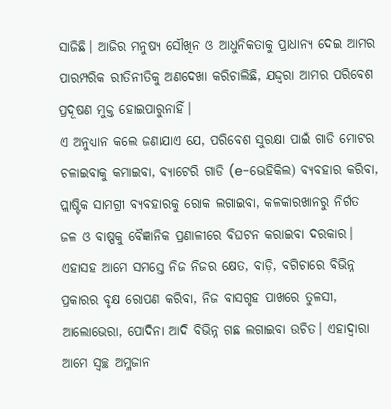ସାଜିଛି। ଆଜିର ମନୁଷ୍ୟ ସୌଖିନ ଓ ଆଧୁନିକତାକୁ ପ୍ରାଧାନ୍ୟ ଦେଇ ଆମର ପାରମ୍ପରିକ ରୀତିନୀତିକୁ ଅଣଦେଖା କରିଚାଲିଛି, ଯଦ୍ଦ୍ବରା ଆମର ପରିବେଶ ପ୍ରଦୂଷଣ ମୁକ୍ତ ହୋଇପାରୁନାହିଁ।
ଏ ଅନୁଧ୍ୟାନ କଲେ ଜଣାଯାଏ ଯେ, ପରିବେଶ ସୁରକ୍ଷା ପାଇଁ ଗାଡି ମୋଟର ଚଳାଇବାକୁ କମାଇବା, ବ୍ୟାଟେରି ଗାଡି (e-ଭେହିକିଲ) ବ୍ୟବହାର କରିବା, ପ୍ଲାଷ୍ଟିକ ସାମଗ୍ରୀ ବ୍ୟବହାରକୁ ରୋକ ଲଗାଇବା, କଳକାରଖାନରୁ ନିର୍ଗତ ଜଳ ଓ ବାଷ୍ପକୁ ବୈଜ୍ଞାନିକ ପ୍ରଣାଳୀରେ ବିଘଟନ କରାଇବା ଦରକାର। ଏହାସହ ଆମେ ସମସ୍ତେ ନିଜ ନିଜର କ୍ଷେତ, ବାଡ଼ି, ବଗିଚାରେ ବିଭିନ୍ନ ପ୍ରକାରର ବୃକ୍ଷ ରୋପଣ କରିବା, ନିଜ ବାସଗୃହ ପାଖରେ ତୁଳସୀ, ଆଲୋଭେରା, ପୋଦିନା ଆଦି ବିଭିନ୍ନ ଗଛ ଲଗାଇବା ଉଚିତ। ଏହାଦ୍ୱାରା ଆମେ ସ୍ବଚ୍ଛ ଅମ୍ଳଜାନ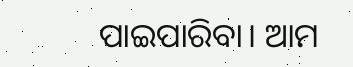ପାଇପାରିବା। ଆମ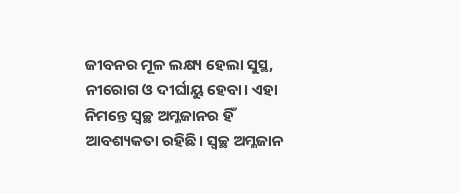ଜୀବନର ମୂଳ ଲକ୍ଷ୍ୟ ହେଲା ସୁସ୍ଥ, ନୀରୋଗ ଓ ଦୀର୍ଘାୟୁ ହେବା। ଏହା ନିମନ୍ତେ ସ୍ବଚ୍ଛ ଅମ୍ଳଜାନର ହିଁ ଆବଶ୍ୟକତା ରହିଛି। ସ୍ବଚ୍ଛ ଅମ୍ଳଜାନ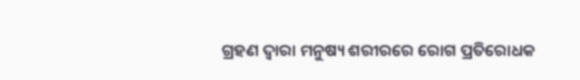ଗ୍ରହଣ ଦ୍ୱାରା ମନୁଷ୍ୟ ଶରୀରରେ ରୋଗ ପ୍ରତିରୋଧକ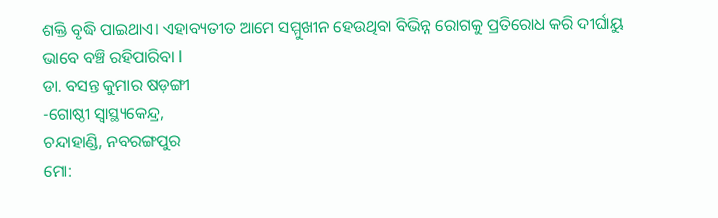ଶକ୍ତି ବୃଦ୍ଧି ପାଇଥାଏ। ଏହାବ୍ୟତୀତ ଆମେ ସମ୍ମୁଖୀନ ହେଉଥିବା ବିଭିନ୍ନ ରୋଗକୁ ପ୍ରତିରୋଧ କରି ଦୀର୍ଘାୟୁ ଭାବେ ବଞ୍ଚି ରହିପାରିବା l
ଡା. ବସନ୍ତ କୁମାର ଷଡ଼ଙ୍ଗୀ
-ଗୋଷ୍ଠୀ ସ୍ବାସ୍ଥ୍ୟକେନ୍ଦ୍ର,
ଚନ୍ଦାହାଣ୍ଡି, ନବରଙ୍ଗପୁର
ମୋ: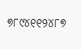୭୮୯୪୧୧୨୪୮୭